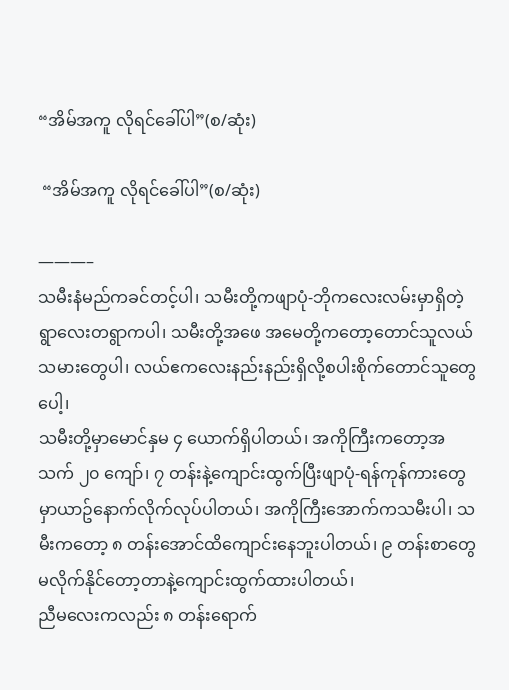“အိမ်အကူ လိုရင်ခေါ်ပါ”(စ/ဆုံး)

 “အိမ်အကူ လိုရင်ခေါ်ပါ”(စ/ဆုံး)

———–
သမီးနံမည်ကခင်တင့်ပါ၊ သမီးတို့ကဖျာပုံ-ဘိုကလေးလမ်းမှာရှိတဲ့ရွာလေးတရွာကပါ၊ သမီးတို့အဖေ အမေတို့ကတော့တောင်သူလယ်သမားတွေပါ၊ လယ်ဧကလေးနည်းနည်းရှိလို့စပါးစိုက်တောင်သူတွေပေါ့၊
သမီးတို့မှာမောင်နှမ ၄ ယောက်ရှိပါတယ်၊ အကိုကြီးကတော့အသက် ၂၀ ကျော်၊ ၇ တန်းနဲ့ကျောင်းထွက်ပြီးဖျာပုံ-ရန်ကုန်ကားတွေမှာယာဥ်နောက်လိုက်လုပ်ပါတယ်၊ အကိုကြီးအောက်ကသမီးပါ၊ သမီးကတော့ ၈ တန်းအောင်ထိကျောင်းနေဘူးပါတယ်၊ ၉ တန်းစာတွေမလိုက်နိုင်တော့တာနဲ့ကျောင်းထွက်ထားပါတယ်၊
ညီမလေးကလည်း ၈ တန်းရောက်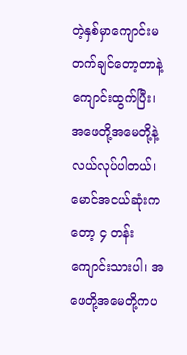တဲ့နှစ်မှာကျောင်းမတက်ချင်တော့တာနဲ့ကျောင်းထွက်ပြီး၊ အဖေတို့အမေတို့နဲ့လယ်လုပ်ပါတယ်၊ မောင်အငယ်ဆုံးကတော့ ၄ တန်းကျောင်းသားပါ၊ အဖေတို့အမေတို့ကပ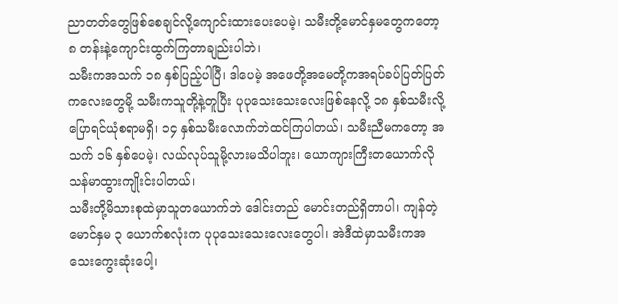ညာတတ်တွေဖြစ်စေချင်လို့ကျောင်းထားပေးပေမဲ့၊ သမီးတို့မောင်နှမတွေကတော့ ၈ တန်းနဲ့ကျောင်းထွက်ကြတာချည်းပါဘဲ၊
သမီးကအသက် ၁၈ နှစ်ပြည့်ပါပြီ၊ ဒါပေမဲ့ အဖေတို့အမေတို့ကအရပ်ခပ်ပြတ်ပြတ်ကလေးတွေမို့ သမီးကသူတို့နဲ့တူပြီး ပုပုသေးသေးလေးဖြစ်နေလို့ ၁၈ နှစ်သမီးလို့ပြောရင်ယုံစရာမရှိ၊ ၁၄ နှစ်သမီးလောက်ဘဲထင်ကြပါတယ်၊ သမီးညီမကတော့ အသက် ၁၆ နှစ်ပေမဲ့၊ လယ်လုပ်သူမို့လားမသိပါဘူး၊ ယောကျားကြီးတယောက်လိုသန်မာထွားကျိုးင်းပါတယ်၊
သမီးတို့မိသားစုထဲမှာသူတယောက်ဘဲ ဒေါင်းတည် မောင်းတည်ရှိတာပါ၊ ကျန်တဲ့မောင်နှမ ၃ ယောက်စလုံးက ပုပုသေးသေးလေးတွေပါ၊ အဲဒီထဲမှာသမီးကအသေးကွေးဆုံးပေါ့၊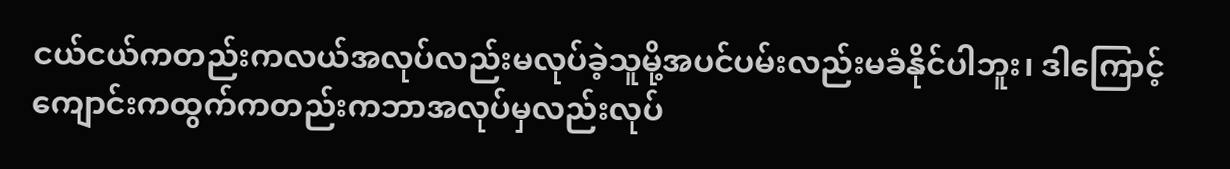ငယ်ငယ်ကတည်းကလယ်အလုပ်လည်းမလုပ်ခဲ့သူမို့အပင်ပမ်းလည်းမခံနိုင်ပါဘူး၊ ဒါကြောင့်ကျောင်းကထွက်ကတည်းကဘာအလုပ်မှလည်းလုပ်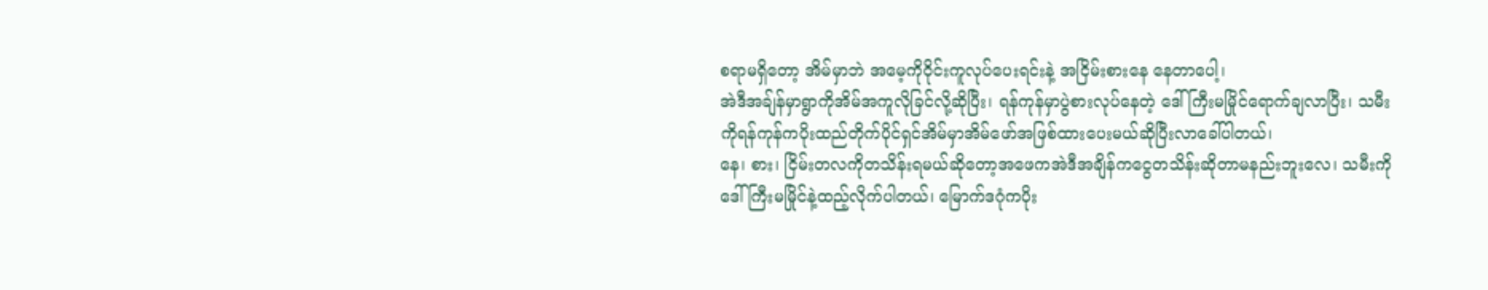စရာမရှိတော့ အိမ်မှာဘဲ အမေ့ကိုဝိုင်းကူလုပ်ပေးရင်းနဲ့ အငြိမ်းစားနေ နေတာပေါ့၊
အဲဒီအချ်န်မှာရွာကိုအိမ်အကူလိုခြင်လို့ဆိုပြီး၊ ရန်ကုန်မှာပွဲစားလုပ်နေတဲ့ ဒေါ်ကြီးမမြိုင်ရောက်ချလာပြီး၊ သမီးကိုရန်ကုန်ကပိုးထည်တိုက်ပိုင်ရှင်အိမ်မှာအိမ်ဖော်အဖြစ်ထားပေးမယ်ဆိုပြီးလာခေါ်ပါတယ်၊
နေ၊ စား၊ ငြိမ်းတလကိုတသိန်းရမယ်ဆိုတော့အဖေကအဲဒီအချိန်ကငွေတသိန်းဆိုတာမနည်းဘူးလေ၊ သမီးကိုဒေါ်ကြီးမမြိုင်နဲ့ထည့်လိုက်ပါတယ်၊ မြောက်ဒဂုံကပိုး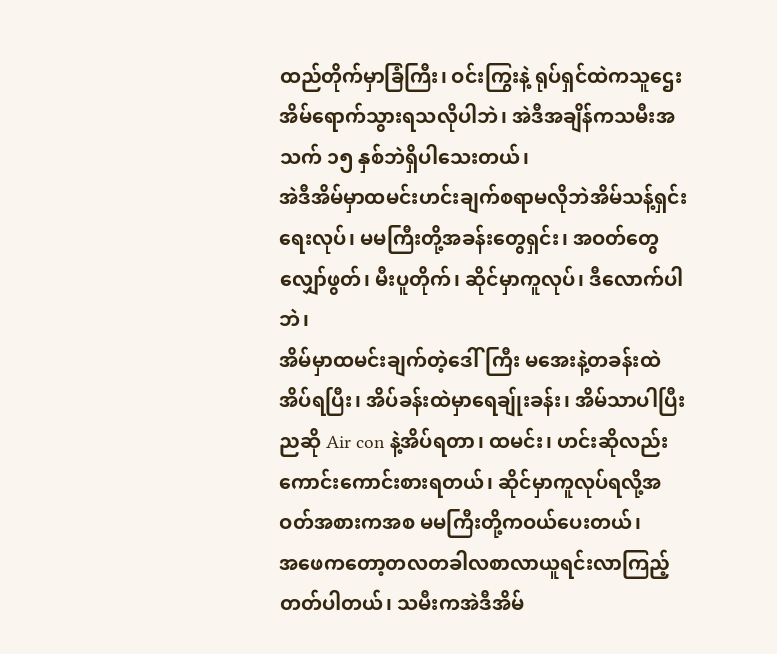ထည်တိုက်မှာခြံကြီး၊ ဝင်းကြွးနဲ့ ရုပ်ရှင်ထဲကသူဌေးအိမ်ရောက်သွားရသလိုပါဘဲ၊ အဲဒီအချိန်ကသမီးအသက် ၁၅ နှစ်ဘဲရှိပါသေးတယ်၊
အဲဒီအိမ်မှာထမင်းဟင်းချက်စရာမလိုဘဲအိမ်သန့်ရှင်းရေးလုပ်၊ မမကြီးတို့အခန်းတွေရှင်း၊ အဝတ်တွေလျှော်ဖွတ်၊ မီးပူတိုက်၊ ဆိုင်မှာကူလုပ်၊ ဒီလောက်ပါဘဲ၊
အိမ်မှာထမင်းချက်တဲ့ဒေါ်ကြီး မအေးနဲ့တခန်းထဲအိပ်ရပြီး၊ အိပ်ခန်းထဲမှာရေချ်ုးခန်း၊ အိမ်သာပါပြီးညဆို Air con နဲ့အိပ်ရတာ၊ ထမင်း၊ ဟင်းဆိုလည်းကောင်းကောင်းစားရတယ်၊ ဆိုင်မှာကူလုပ်ရလို့အဝတ်အစားကအစ မမကြီးတို့ကဝယ်ပေးတယ်၊
အဖေကတော့တလတခါလစာလာယူရင်းလာကြည့်တတ်ပါတယ်၊ သမီးကအဲဒီအိမ်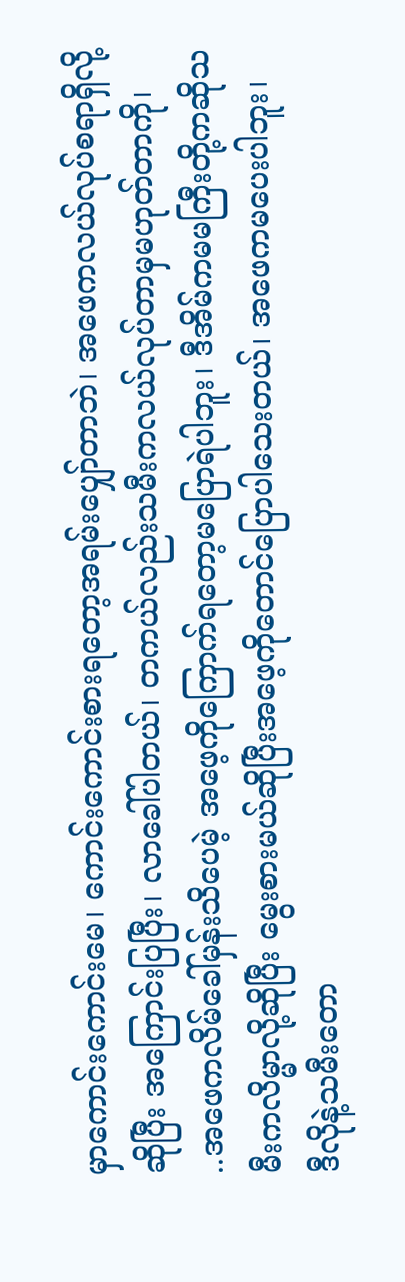မှာကောင်းကောင်းမေ၊ ကောင်းကောင်းစားရတော့အရမ်းပျှော်တာဘဲ၊ အဖေကလယ်လုပ်စရာရှိလို့ဆိုပြီး အကြောင်းပြပြီး၊ လာခေါ်ပါတယ်၊ တကယ်လည်းသမီးကလယ်လုပ်တာမှမဟုတ်တာကို၊
..အဖေကလိမ်ခေါ်မှန်းသိပေမဲ့ အဖေ့ကိုကြောက်ရတော့မပြောရဲပါဘူး၊ ဒီအိမ်ကမမကြီးတို့ကဆိုသမီးကလိမ္မာလို့ဆိုပြီး မွေးစားမယ်ဆိုပြီးအဖေ့ကိုတောင်ပြောပါသေးတယ်၊ အဖေကမပေးပါဘူး၊
ဒီလိုနဲ့သမီးတော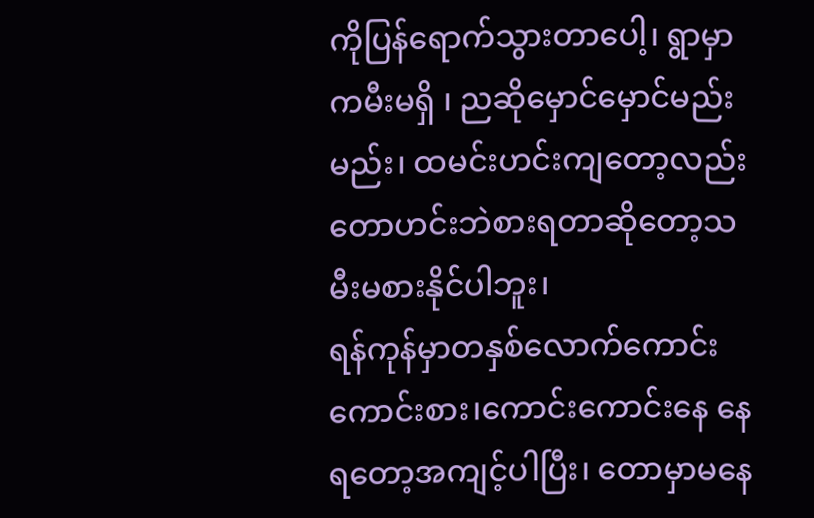ကိုပြန်ရောက်သွားတာပေါ့၊ ရွာမှာကမီးမရှိ ၊ ညဆိုမှောင်မှောင်မည်းမည်း၊ ထမင်းဟင်းကျတော့လည်းတောဟင်းဘဲစားရတာဆိုတော့သမီးမစားနိုင်ပါဘူး၊
ရန်ကုန်မှာတနှစ်လောက်ကောင်းကောင်းစား၊ကောင်းကောင်းနေ နေရတော့အကျင့်ပါပြီး၊ တောမှာမနေ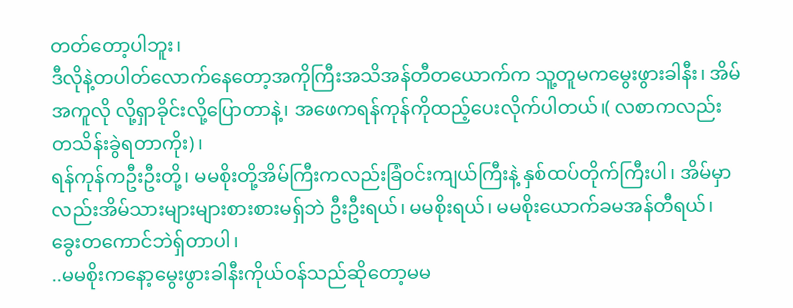တတ်တော့ပါဘူး၊
ဒီလိုနဲ့တပါတ်လောက်နေတော့အကိုကြီးအသိအန်တီတယောက်က သူ့တူမကမွေးဖွားခါနီး၊ အိမ်အကူလို လို့ရှာခိုင်းလို့ပြောတာနဲ့၊ အဖေကရန်ကုန်ကိုထည့်ပေးလိုက်ပါတယ်၊( လစာကလည်း တသိန်းခွဲရတာကိုး)၊
ရန်ကုန်ကဦးဦးတို့၊ မမစိုးတို့အိမ်ကြီးကလည်းခြံဝင်းကျယ်ကြီးနဲ့ နှစ်ထပ်တိုက်ကြီးပါ၊ အိမ်မှာလည်းအိမ်သားများများစားစားမရှ်ဘဲ ဦးဦးရယ်၊ မမစိုးရယ်၊ မမစိုးယောက်ခမအန်တီရယ်၊ ခွေးတကောင်ဘဲရှ်တာပါ၊
..မမစိုးကနော့မွေးဖွားခါနီးကိုယ်ဝန်သည်ဆိုတော့မမ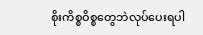စိုးကိစ္စဝိစ္စတွေဘဲလုပ်ပေးရပါ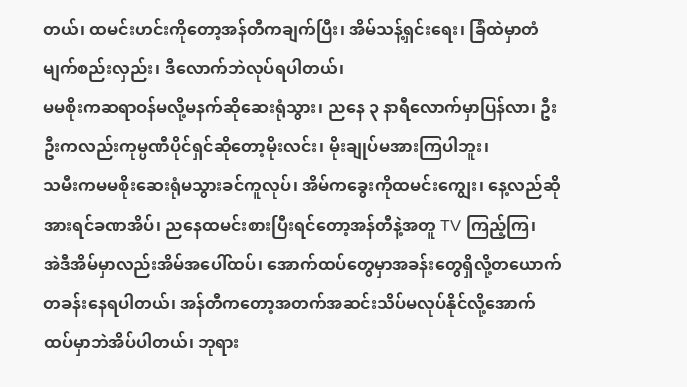တယ်၊ ထမင်းဟင်းကိုတော့အန်တီကချက်ပြီး၊ အိမ်သန့်ရှင်းရေး၊ ခြံထဲမှာတံမျက်စည်းလှည်း၊ ဒီလောက်ဘဲလုပ်ရပါတယ်၊
မမစိုးကဆရာဝန်မလို့မနက်ဆိုဆေးရုံသွား၊ ညနေ ၃ နာရီလောက်မှာပြန်လာ၊ ဦးဦးကလည်းကုမ္ပဏီပိုင်ရှင်ဆိုတော့မိုးလင်း၊ မိုးချုပ်မအားကြပါဘူး၊
သမီးကမမစိုးဆေးရုံမသွားခင်ကူလုပ်၊ အိမ်ကခွေးကိုထမင်းကျွေး၊ နေ့လည်ဆိုအားရင်ခဏအိပ်၊ ညနေထမင်းစားပြီးရင်တော့အန်တီနဲ့အတူ TV ကြည့်ကြ၊
အဲဒီအိမ်မှာလည်းအိမ်အပေါ်ထပ်၊ အောက်ထပ်တွေမှာအခန်းတွေရှိလို့တယောက်တခန်းနေရပါတယ်၊ အန်တီကတော့အတက်အဆင်းသိပ်မလုပ်နိုင်လို့အောက်ထပ်မှာဘဲအိပ်ပါတယ်၊ ဘုရား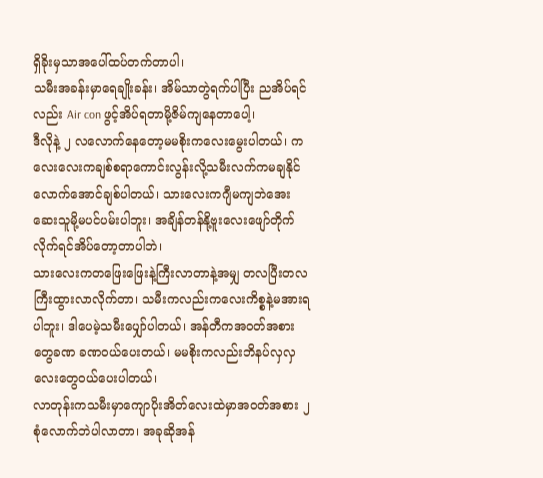ရှိခိုးမှသာအပေါ်ထပ်တက်တာပါ၊
သမီးအခန်းမှာရေချိုးခန်း၊ အိမ်သာတွဲရက်ပါပြီး ညအိပ်ရင်လည်း Air con ဖွင့်အိပ်ရတာမို့ဇိမ်ကျနေတာပေါ့၊
ဒီလိုနဲ့ ၂ လလောက်နေတော့မမစိုးကလေးမွေးပါတယ်၊ ကလေးလေးကချစ်စရာကောင်းလွန်းလို့သမီးလက်ကမချနိုင်လောက်အောင်ချစ်ပါတယ်၊ သားလေးကဂျီမကျဘဲအေးဆေးသူမို့မပင်ပမ်းပါဘူး၊ အချိန်တန်နို့ဗူးလေးဖျော်တိုက်လိုက်ရင်အိပ်တော့တာပါဘဲ၊
သားလေးကတဖြေးဖြေးနဲ့ကြီးလာတာနဲ့အမျှ တလပြီးတလကြီးထွားလာလိုက်တာ၊ သမီးကလည်းကလေးကိစ္စနဲ့မအားရပါဘူး၊ ဒါပေမဲ့သမီးပျှော်ပါတယ်၊ အန်တီကအဝတ်အစားတွေခဏ ခဏဝယ်ပေးတယ်၊ မမစိုးကလည်းဘိနပ်လှလှလေးတွေဝယ်ပေးပါတယ်၊
လာတုန်းကသမီးမှာကျောပိုးအိတ်လေးထဲမှာအဝတ်အစား ၂ စုံလောက်ဘဲပါလာတာ၊ အခုဆိုအန်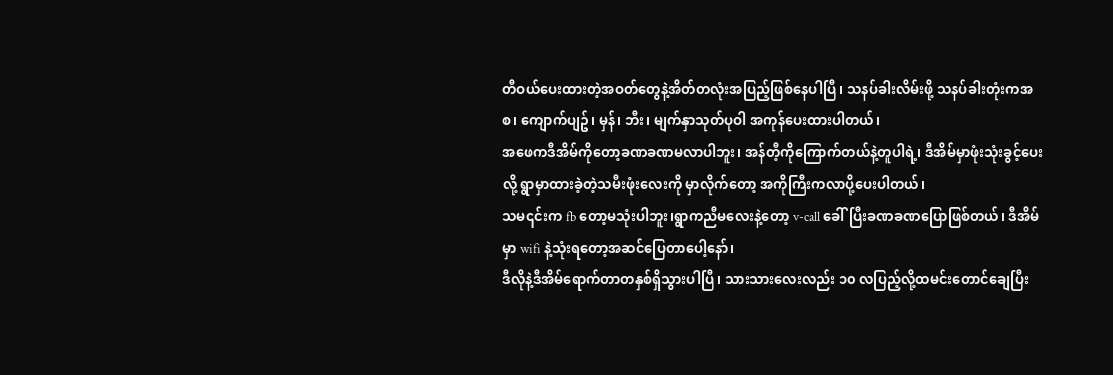တီဝယ်ပေးထားတဲ့အဝတ်တွေနဲ့အိတ်တလုံးအပြည့်ဖြစ်နေပါပြီ၊ သနပ်ခါးလိမ်းဖို့ သနပ်ခါးတုံးကအစ၊ ကျောက်ပျဥ်၊ မှန်၊ ဘီး၊ မျက်နှာသုတ်ပုဝါ အကုန်ပေးထားပါတယ်၊
အဖေကဒီအိမ်ကိုတော့ခဏခဏမလာပါဘူး၊ အန်တီ့ကိုကြောက်တယ်နဲ့တူပါရဲ့၊ ဒီအိမ်မှာဖုံးသုံးခွင့်ပေးလို့ ရွာမှာထားခဲ့တဲ့သမီးဖုံးလေးကို မှာလိုက်တော့ အကိုကြီးကလာပို့ပေးပါတယ်၊
သမ၎င်းက fb တော့မသုံးပါဘူး၊ရွာကညီမလေးနဲ့တော့ v-call ခေါ်ပြီးခဏခဏပြောဖြစ်တယ်၊ ဒီအိမ်မှာ wifi နဲ့သုံးရတော့အဆင်ပြေတာပေါ့နော်၊
ဒီလိုနဲ့ဒီအိမ်ရောက်တာတနှစ်ရှိသွားပါပြီ၊ သားသားလေးလည်း ၁၀ လပြည့်လို့ထမင်းတောင်ချေပြီး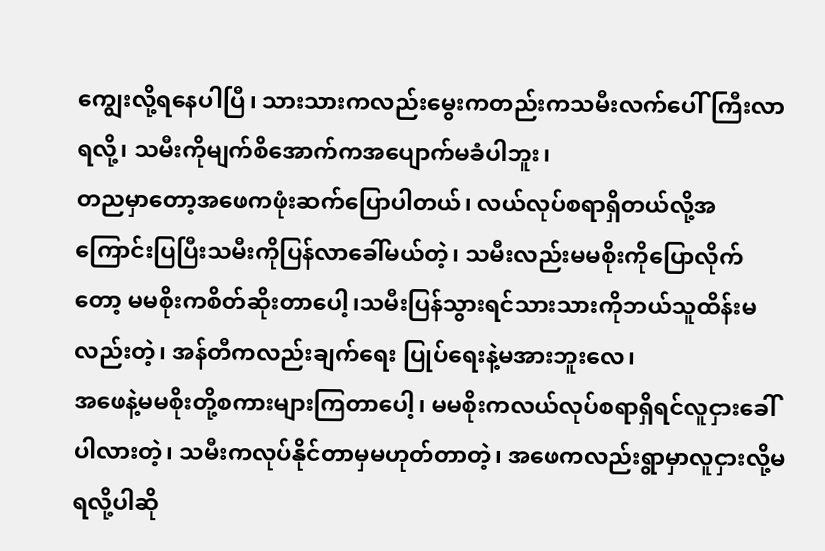ကျွေးလို့ရနေပါပြီ၊ သားသားကလည်းမွေးကတည်းကသမီးလက်ပေါ်ကြီးလာရလို့၊ သမီးကိုမျက်စိအောက်ကအပျောက်မခံပါဘူး၊
တညမှာတော့အဖေကဖုံးဆက်ပြောပါတယ်၊ လယ်လုပ်စရာရှိတယ်လို့အကြောင်းပြပြီးသမီးကိုပြန်လာခေါ်မယ်တဲ့၊ သမီးလည်းမမစိုးကိုပြောလိုက်တော့ မမစိုးကစိတ်ဆိုးတာပေါ့၊သမီးပြန်သွားရင်သားသားကိုဘယ်သူထိန်းမလည်းတဲ့၊ အန်တီကလည်းချက်ရေး ပြုပ်ရေးနဲ့မအားဘူးလေ၊
အဖေနဲ့မမစိုးတို့စကားများကြတာပေါ့၊ မမစိုးကလယ်လုပ်စရာရှိရင်လူငှားခေါ်ပါလားတဲ့၊ သမီးကလုပ်နိုင်တာမှမဟုတ်တာတဲ့၊ အဖေကလည်းရွာမှာလူငှားလို့မရလို့ပါဆို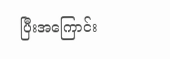ပြီးအကြောင်း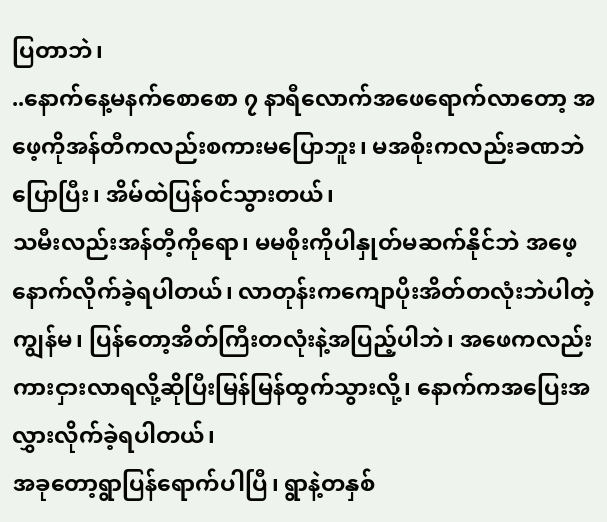ပြတာဘဲ၊
..နောက်နေ့မနက်စောစော ၇ နာရီလောက်အဖေရောက်လာတော့ အဖေ့ကိုအန်တီကလည်းစကားမပြောဘူး၊ မအစိုးကလည်းခဏဘဲပြောပြီး၊ အိမ်ထဲပြန်ဝင်သွားတယ်၊
သမီးလည်းအန်တီ့ကိုရော၊ မမစိုးကိုပါနှုတ်မဆက်နိုင်ဘဲ အဖေ့နောက်လိုက်ခဲ့ရပါတယ်၊ လာတုန်းကကျောပိုးအိတ်တလုံးဘဲပါတဲ့ကျွန်မ၊ ပြန်တော့အိတ်ကြီးတလုံးနဲ့အပြည့်ပါဘဲ၊ အဖေကလည်းကားငှားလာရလို့ဆိုပြီးမြန်မြန်ထွက်သွားလို့၊ နောက်ကအပြေးအလွှားလိုက်ခဲ့ရပါတယ်၊
အခုတော့ရွာပြန်ရောက်ပါပြီ၊ ရွာနဲ့တနှစ်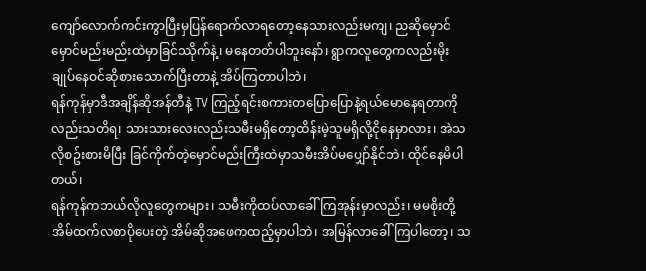ကျော်လောက်ကင်းကွာပြီးမှပြန်ရောက်လာရတော့နေသားလည်းမကျ၊ ညဆိုမှောင်မှောင်မည်းမည်းထဲမှာခြင်ဿိုက်နဲ့၊ မနေတတ်ပါဘူးနော်၊ ရွာကလူတွေကလည်းမိုးချုပ်နေဝင်ဆိုစားသောက်ပြီးတာနဲ့ အိပ်ကြတာပါဘဲ၊
ရန်ကုန်မှာဒီအချိန်ဆိုအန်တီနဲ့ TV ကြည့်ရင်းစကားတပြောပြောနဲ့ရယ်မောနေရတာကိုလည်းသတိရ၊ သားသားလေးလည်းသမီးမရှိတော့ထိန်းမဲ့သူမရှိလို့ငိုနေမှာလား၊ အဲသလိုစဥ်းစားမိပြီး ခြင်ကိုက်တဲ့မှောင်မည်းကြီးထဲမှာသမီးအိပ်မပျှော်နိုင်ဘဲ၊ ထိုင်နေမိပါတယ်၊
ရန်ကုန်ကဘယ်လိုလူတွေကများ၊ သမီးကိုထပ်လာခေါ်ကြအုန်းမှာလည်း၊ မမစိုးတို့အိမ်ထက်လစာပိုပေးတဲ့ အိမ်ဆိုအဖေကထည့်မှာပါဘဲ၊ အမြန်လာခေါ်ကြပါတော့၊ သ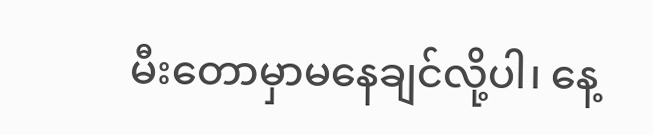မီးတောမှာမနေချင်လို့ပါ၊ နေ့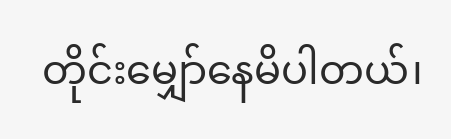တိုင်းမျှော်နေမိပါတယ်၊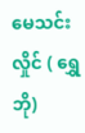မေသင်းလှိုင် ( ရွှေဘို)